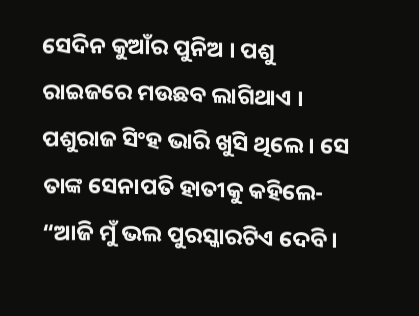ସେଦିନ କୁଆଁର ପୁନିଅ । ପଶୁ ରାଇଜରେ ମଉଛବ ଲାଗିଥାଏ । ପଶୁରାଜ ସିଂହ ଭାରି ଖୁସି ଥିଲେ । ସେ ତାଙ୍କ ସେନାପତି ହାତୀକୁ କହିଲେ- “ଆଜି ମୁଁ ଭଲ ପୁରସ୍କାରଟିଏ ଦେବି ।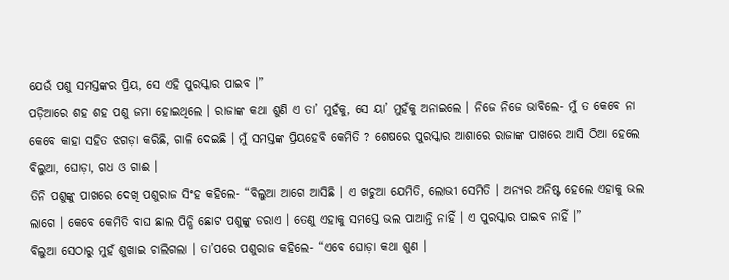ଯେଉଁ ପଶୁ ସମସ୍ତଙ୍କର ପ୍ରିୟ, ସେ ଏହି ପୁରସ୍କାର ପାଇବ ।”
ପଡ଼ିଆରେ ଶହ ଶହ ପଶୁ ଜମା ହୋଇଥିଲେ । ରାଜାଙ୍କ କଥା ଶୁଣି ଏ ତା’ ମୁହଁକୁ, ସେ ୟା’ ମୁହଁକୁ ଅନାଇଲେ । ନିଜେ ନିଜେ ଭାବିଲେ- ମୁଁ ତ କେବେ ନା କେବେ କାହା ସହିତ ଝଗଡ଼ା କରିଛି, ଗାଳି ଦେଇଛି । ମୁଁ ସମସ୍ତଙ୍କ ପ୍ରିୟହେବି କେମିତି ? ଶେଷରେ ପୁରସ୍କାର ଆଶାରେ ରାଜାଙ୍କ ପାଖରେ ଆସି ଠିଆ ହେଲେ ବିଲୁଆ, ଘୋଡ଼ା, ଗଧ ଓ ଗାଈ ।
ତିନି ପଶୁଙ୍କୁ ପାଖରେ ଦେଖି ପଶୁରାଜ ସିଂହ କହିଲେ- “ବିଲୁଆ ଆଗେ ଆସିଛି । ଏ ଖଚୁଆ ଯେମିତି, ଲୋଭୀ ସେମିତି । ଅନ୍ୟର ଅନିଷ୍ଟ ହେଲେ ଏହାକୁ ଭଲ ଲାଗେ । କେବେ କେମିତି ବାଘ ଛାଲ ପିନ୍ଧି ଛୋଟ ପଶୁଙ୍କୁ ଡରାଏ । ତେଣୁ ଏହାକୁ ସମସ୍ତେ ଭଲ ପାଆନ୍ତି ନାହିଁ । ଏ ପୁରସ୍କାର ପାଇବ ନାହିଁ ।”
ବିଲୁଆ ସେଠାରୁ ମୁହଁ ଶୁଖାଇ ଚାଲିଗଲା । ତା’ପରେ ପଶୁରାଜ କହିଲେ- “ଏବେ ଘୋଡ଼ା କଥା ଶୁଣ ।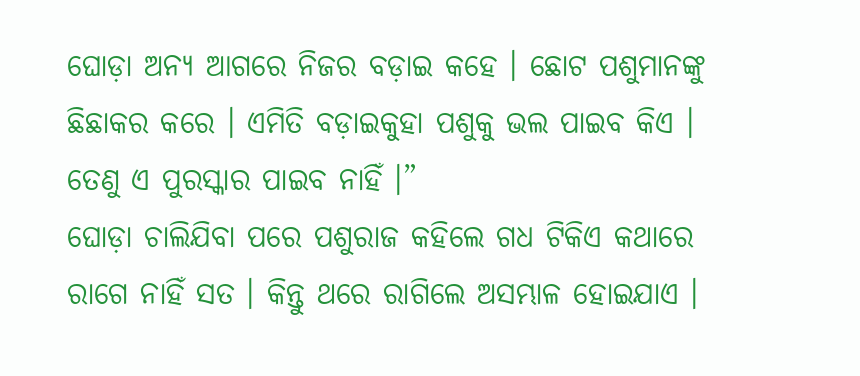ଘୋଡ଼ା ଅନ୍ୟ ଆଗରେ ନିଜର ବଡ଼ାଇ କହେ । ଛୋଟ ପଶୁମାନଙ୍କୁ ଛିଛାକର କରେ । ଏମିତି ବଡ଼ାଇକୁହା ପଶୁକୁ ଭଲ ପାଇବ କିଏ । ତେଣୁ ଏ ପୁରସ୍କାର ପାଇବ ନାହିଁ ।”
ଘୋଡ଼ା ଚାଲିଯିବା ପରେ ପଶୁରାଜ କହିଲେ ଗଧ ଟିକିଏ କଥାରେ ରାଗେ ନାହିଁ ସତ । କିନ୍ତୁ ଥରେ ରାଗିଲେ ଅସମ୍ଭାଳ ହୋଇଯାଏ ।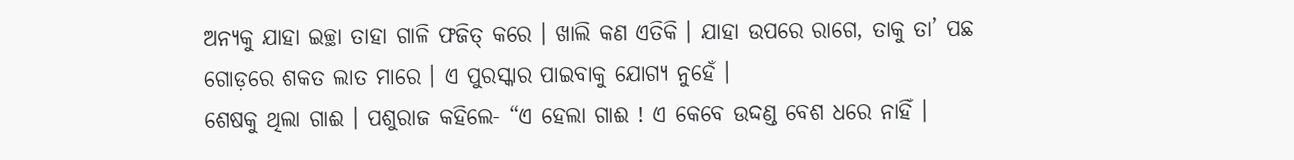ଅନ୍ୟକୁ ଯାହା ଇଚ୍ଛା ତାହା ଗାଳି ଫଜିତ୍ କରେ । ଖାଲି କଣ ଏତିକି । ଯାହା ଉପରେ ରାଗେ, ତାକୁ ତା’ ପଛ ଗୋଡ଼ରେ ଶକତ ଲାତ ମାରେ । ଏ ପୁରସ୍କାର ପାଇବାକୁ ଯୋଗ୍ୟ ନୁହେଁ ।
ଶେଷକୁ ଥିଲା ଗାଈ । ପଶୁରାଜ କହିଲେ- “ଏ ହେଲା ଗାଈ ! ଏ କେବେ ଉଦ୍ଦଣ୍ଡ ବେଶ ଧରେ ନାହିଁ ।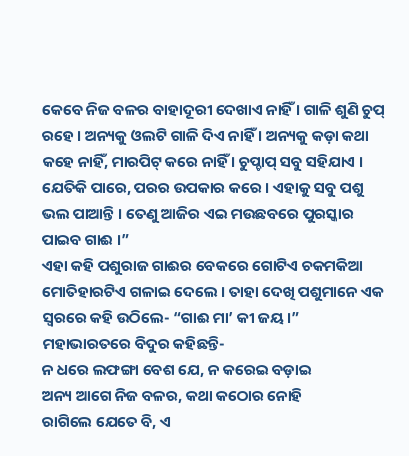କେବେ ନିଜ ବଳର ବାହାଦୂରୀ ଦେଖାଏ ନାହିଁ । ଗାଳି ଶୁଣି ଚୁପ୍ ରହେ । ଅନ୍ୟକୁ ଓଲଟି ଗାଳି ଦିଏ ନାହିଁ । ଅନ୍ୟକୁ କଡ଼ା କଥା କହେ ନାହିଁ, ମାରପିଟ୍ କରେ ନାହିଁ । ଚୁପ୍ଚାପ୍ ସବୁ ସହିଯାଏ । ଯେତିକି ପାରେ, ପରର ଉପକାର କରେ । ଏହାକୁ ସବୁ ପଶୁ ଭଲ ପାଆନ୍ତି । ତେଣୁ ଆଜିର ଏଇ ମଉଛବରେ ପୁରସ୍କାର ପାଇବ ଗାଈ ।”
ଏହା କହି ପଶୁରାଜ ଗାଈର ବେକରେ ଗୋଟିଏ ଚକମକିଆ ମୋତିହାରଟିଏ ଗଳାଇ ଦେଲେ । ତାହା ଦେଖି ପଶୁମାନେ ଏକ ସ୍ୱରରେ କହି ଉଠିଲେ- “ଗାଈ ମା’ କୀ ଜୟ ।”
ମହାଭାରତରେ ବିଦୁର କହିଛନ୍ତି-
ନ ଧରେ ଲଫଙ୍ଗା ବେଶ ଯେ, ନ କରେଇ ବଡ଼ାଇ
ଅନ୍ୟ ଆଗେ ନିଜ ବଳର, କଥା କଠୋର ନୋହି
ରାଗିଲେ ଯେତେ ବି, ଏ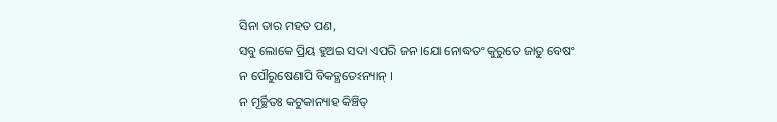ସିନା ତାର ମହତ ପଣ,
ସବୁ ଲୋକେ ପ୍ରିୟ ହୁଅଇ ସଦା ଏପରି ଜନ ।ଯୋ ନୋଦ୍ଧତଂ କୁରୁତେ ଜାତୁ ବେଷଂ
ନ ପୌରୁଷେଣାପି ବିକତ୍ଥତେଽନ୍ୟାନ୍ ।
ନ ମୂର୍ଚ୍ଛିତଃ କଟୁକାନ୍ୟାହ କିଞ୍ଚିତ୍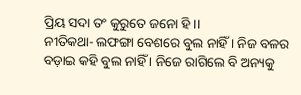ପ୍ରିୟ ସଦା ତଂ କୁରୁତେ ଜନୋ ହି ।।
ନୀତିକଥା- ଲଫଙ୍ଗା ବେଶରେ ବୁଲ ନାହିଁ । ନିଜ ବଳର ବଡ଼ାଇ କହି ବୁଲ ନାହିଁ । ନିଜେ ରାଗିଲେ ବି ଅନ୍ୟକୁ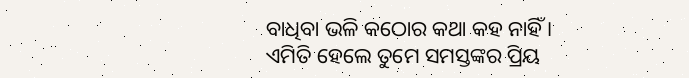ବାଧିବା ଭଳି କଠୋର କଥା କହ ନାହିଁ । ଏମିତି ହେଲେ ତୁମେ ସମସ୍ତଙ୍କର ପ୍ରିୟ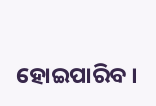ହୋଇପାରିବ ।